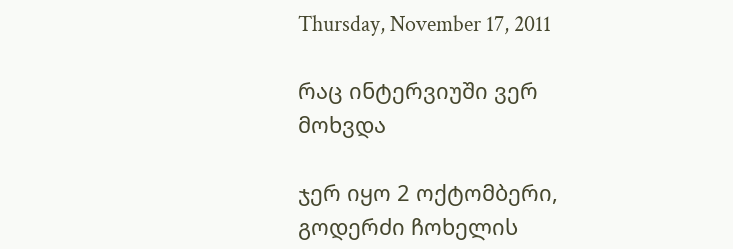Thursday, November 17, 2011

რაც ინტერვიუში ვერ მოხვდა

ჯერ იყო 2 ოქტომბერი, გოდერძი ჩოხელის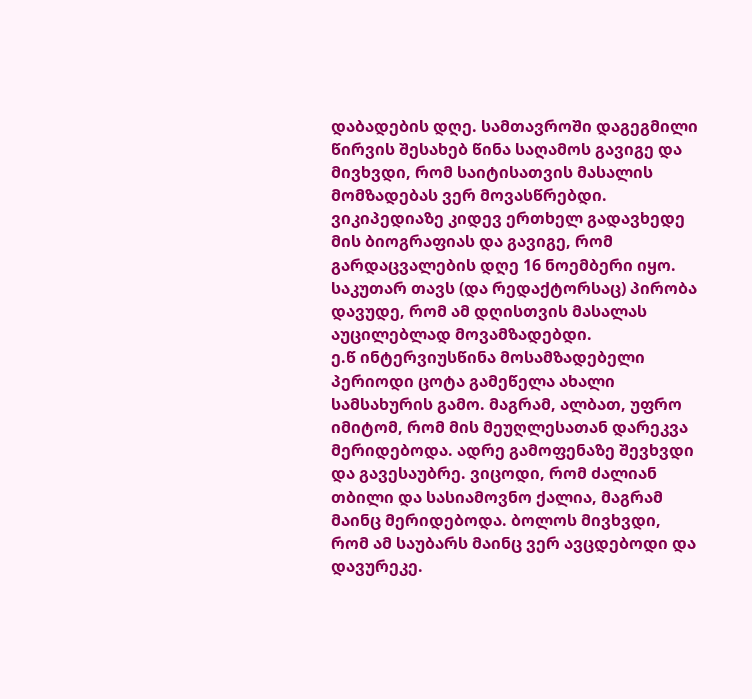დაბადების დღე. სამთავროში დაგეგმილი წირვის შესახებ წინა საღამოს გავიგე და მივხვდი, რომ საიტისათვის მასალის მომზადებას ვერ მოვასწრებდი.  ვიკიპედიაზე კიდევ ერთხელ გადავხედე მის ბიოგრაფიას და გავიგე, რომ გარდაცვალების დღე 16 ნოემბერი იყო. საკუთარ თავს (და რედაქტორსაც) პირობა დავუდე, რომ ამ დღისთვის მასალას აუცილებლად მოვამზადებდი.
ე.წ ინტერვიუსწინა მოსამზადებელი პერიოდი ცოტა გამეწელა ახალი სამსახურის გამო. მაგრამ, ალბათ, უფრო იმიტომ, რომ მის მეუღლესათან დარეკვა მერიდებოდა. ადრე გამოფენაზე შევხვდი და გავესაუბრე. ვიცოდი, რომ ძალიან თბილი და სასიამოვნო ქალია, მაგრამ მაინც მერიდებოდა. ბოლოს მივხვდი, რომ ამ საუბარს მაინც ვერ ავცდებოდი და დავურეკე.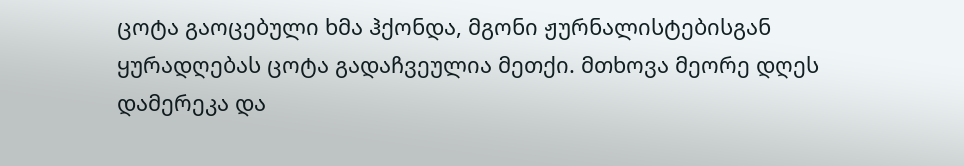ცოტა გაოცებული ხმა ჰქონდა, მგონი ჟურნალისტებისგან ყურადღებას ცოტა გადაჩვეულია მეთქი. მთხოვა მეორე დღეს დამერეკა და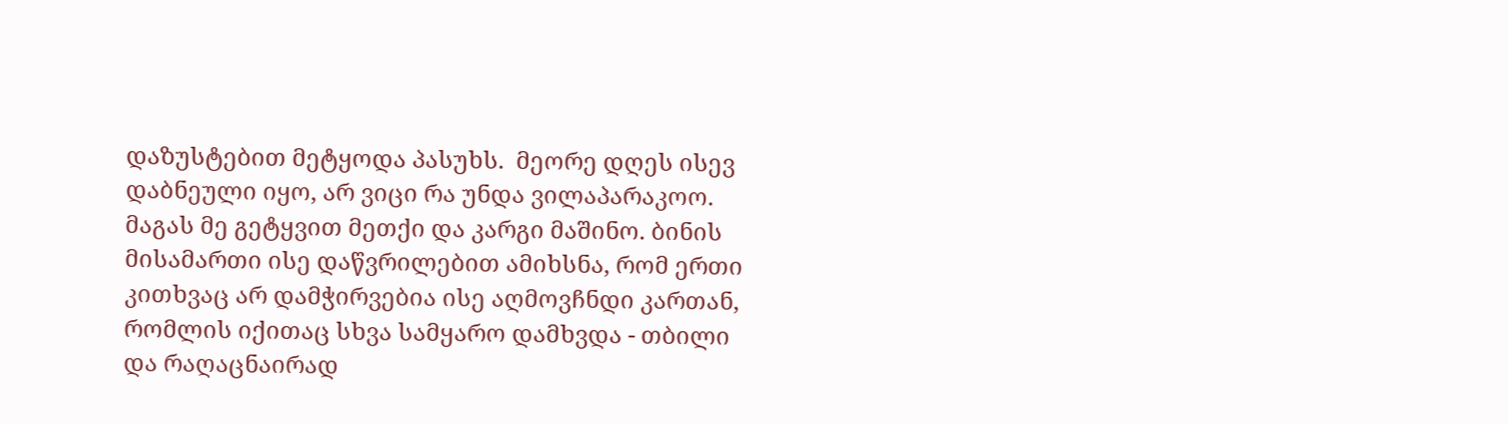დაზუსტებით მეტყოდა პასუხს.  მეორე დღეს ისევ დაბნეული იყო, არ ვიცი რა უნდა ვილაპარაკოო. მაგას მე გეტყვით მეთქი და კარგი მაშინო. ბინის მისამართი ისე დაწვრილებით ამიხსნა, რომ ერთი კითხვაც არ დამჭირვებია ისე აღმოვჩნდი კართან, რომლის იქითაც სხვა სამყარო დამხვდა - თბილი და რაღაცნაირად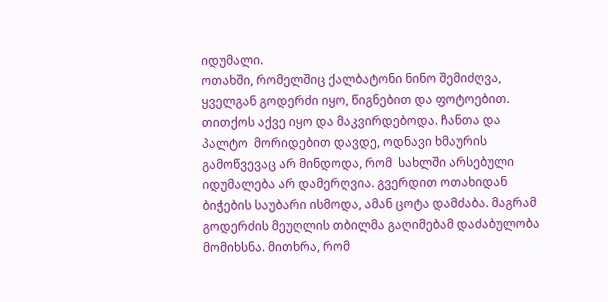იდუმალი.
ოთახში, რომელშიც ქალბატონი ნინო შემიძღვა, ყველგან გოდერძი იყო, წიგნებით და ფოტოებით. თითქოს აქვე იყო და მაკვირდებოდა. ჩანთა და პალტო  მორიდებით დავდე, ოდნავი ხმაურის გამოწვევაც არ მინდოდა, რომ  სახლში არსებული იდუმალება არ დამერღვია. გვერდით ოთახიდან ბიჭების საუბარი ისმოდა, ამან ცოტა დამძაბა. მაგრამ გოდერძის მეუღლის თბილმა გაღიმებამ დაძაბულობა მომიხსნა. მითხრა, რომ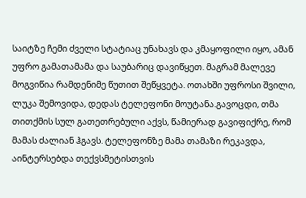საიტზე ჩემი ძველი სტატიაც უნახავს და კმაყოფილი იყო, ამან უფრო გამათამამა და საუბარიც დავიწყეთ. მაგრამ მალევე მოგვიწია რამდენიმე წუთით შეწყვეტა. ოთახში უფროსი შვილი, ლუკა შემოვიდა, დედას ტელეფონი მოუტანა.გავოცდი, თმა თითქმის სულ გათეთრებული აქვს, წამიერად გავიფიქრე, რომ მამას ძალიან ჰგავს. ტელეფონზე მამა თამაზი რეკავდა, აინტერსებდა თექვსმეტისთვის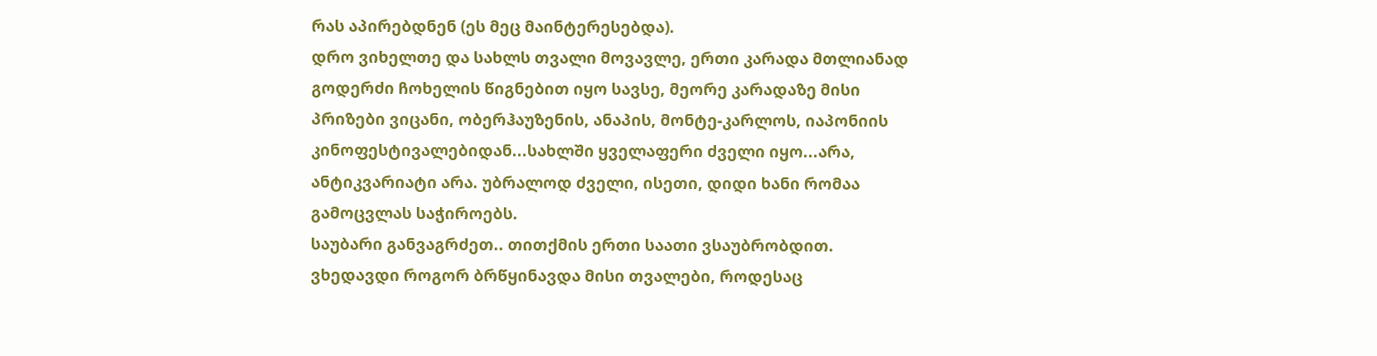რას აპირებდნენ (ეს მეც მაინტერესებდა).
დრო ვიხელთე და სახლს თვალი მოვავლე, ერთი კარადა მთლიანად გოდერძი ჩოხელის წიგნებით იყო სავსე, მეორე კარადაზე მისი პრიზები ვიცანი, ობერჰაუზენის, ანაპის, მონტე-კარლოს, იაპონიის კინოფესტივალებიდან...სახლში ყველაფერი ძველი იყო...არა, ანტიკვარიატი არა. უბრალოდ ძველი, ისეთი, დიდი ხანი რომაა გამოცვლას საჭიროებს.
საუბარი განვაგრძეთ.. თითქმის ერთი საათი ვსაუბრობდით. ვხედავდი როგორ ბრწყინავდა მისი თვალები, როდესაც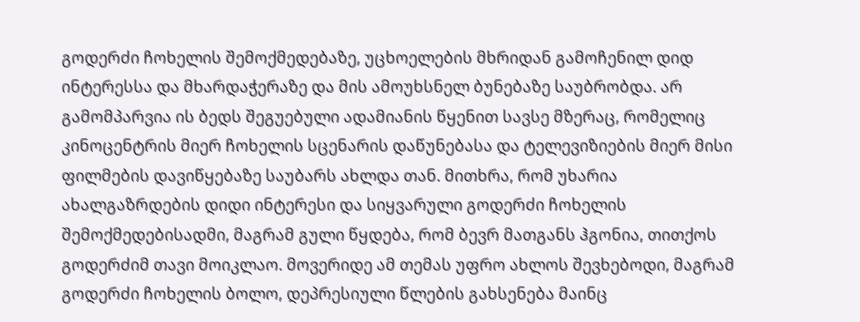გოდერძი ჩოხელის შემოქმედებაზე, უცხოელების მხრიდან გამოჩენილ დიდ ინტერესსა და მხარდაჭერაზე და მის ამოუხსნელ ბუნებაზე საუბრობდა. არ გამომპარვია ის ბედს შეგუებული ადამიანის წყენით სავსე მზერაც, რომელიც კინოცენტრის მიერ ჩოხელის სცენარის დაწუნებასა და ტელევიზიების მიერ მისი  ფილმების დავიწყებაზე საუბარს ახლდა თან. მითხრა, რომ უხარია ახალგაზრდების დიდი ინტერესი და სიყვარული გოდერძი ჩოხელის შემოქმედებისადმი, მაგრამ გული წყდება, რომ ბევრ მათგანს ჰგონია, თითქოს გოდერძიმ თავი მოიკლაო. მოვერიდე ამ თემას უფრო ახლოს შევხებოდი, მაგრამ გოდერძი ჩოხელის ბოლო, დეპრესიული წლების გახსენება მაინც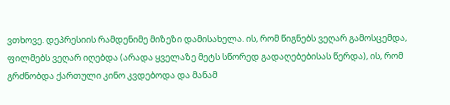ვთხოვე. დეპრესიის რამდენიმე მიზეზი დამისახელა. ის, რომ წიგნებს ვეღარ გამოსცემდა, ფილმებს ვეღარ იღებდა (არადა ყველაზე მეტს სწორედ გადაღებებისას წერდა), ის, რომ გრძნობდა ქართული კინო კვდებოდა და მანამ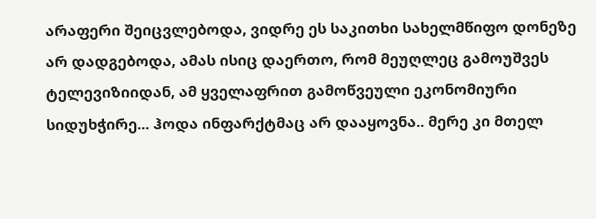არაფერი შეიცვლებოდა, ვიდრე ეს საკითხი სახელმწიფო დონეზე არ დადგებოდა, ამას ისიც დაერთო, რომ მეუღლეც გამოუშვეს ტელევიზიიდან, ამ ყველაფრით გამოწვეული ეკონომიური სიდუხჭირე... ჰოდა ინფარქტმაც არ დააყოვნა.. მერე კი მთელ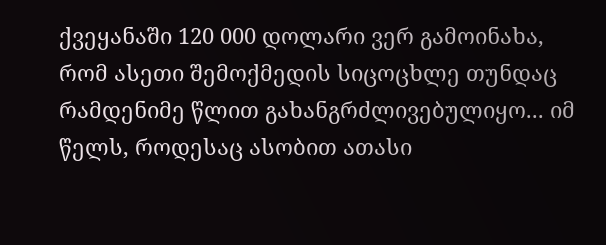ქვეყანაში 120 000 დოლარი ვერ გამოინახა, რომ ასეთი შემოქმედის სიცოცხლე თუნდაც რამდენიმე წლით გახანგრძლივებულიყო... იმ წელს, როდესაც ასობით ათასი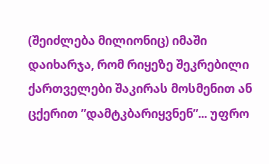(შეიძლება მილიონიც) იმაში დაიხარჯა, რომ რიყეზე შეკრებილი ქართველები შაკირას მოსმენით ან ცქერით ”დამტკბარიყვნენ”... უფრო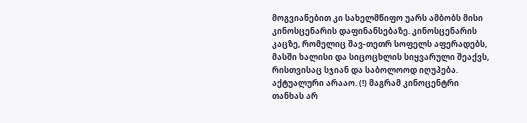მოგვიანებით კი სახელმწიფო უარს ამბობს მისი  კინოსცენარის დაფინანსებაზე. კინოსცენარის კაცზე, რომელიც შავ-თეთრ სოფელს აფერადებს, მასში ხალისი და სიცოცხლის სიყვარული შეაქვს, რისთვისაც სჯიან და საბოლოოდ იღუპება. აქტუალური არააო. (!) მაგრამ კინოცენტრი თანხას არ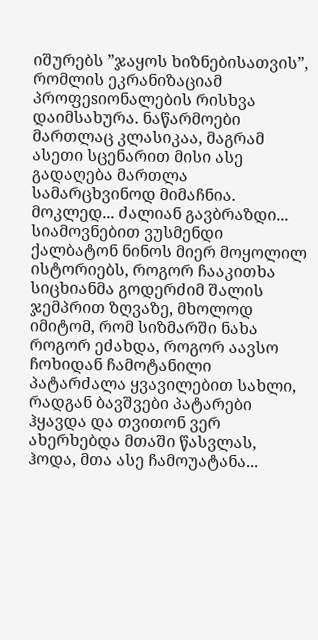იშურებს ”ჯაყოს ხიზნებისათვის”, რომლის ეკრანიზაციამ პროფეsიონალების რისხვა დაიმსახურა. ნაწარმოები მართლაც კლასიკაა, მაგრამ ასეთი სცენარით მისი ასე გადაღება მართლა სამარცხვინოდ მიმაჩნია.
მოკლედ... ძალიან გავბრაზდი...
სიამოვნებით ვუსმენდი ქალბატონ ნინოს მიერ მოყოლილ ისტორიებს, როგორ ჩააკითხა სიცხიანმა გოდერძიმ შალის ჯემპრით ზღვაზე, მხოლოდ იმიტომ, რომ სიზმარში ნახა როგორ ეძახდა, როგორ აავსო ჩოხიდან ჩამოტანილი პატარძალა ყვავილებით სახლი, რადგან ბავშვები პატარები ჰყავდა და თვითონ ვერ ახერხებდა მთაში წასვლას, ჰოდა, მთა ასე ჩამოუატანა...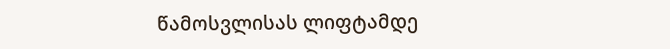წამოსვლისას ლიფტამდე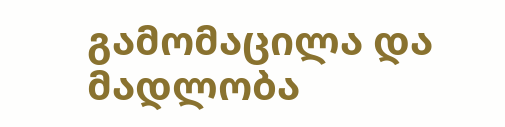გამომაცილა და მადლობა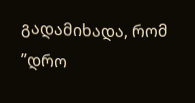გადამიხადა, რომ ”დრო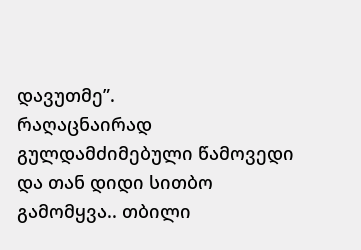დავუთმე”.
რაღაცნაირად გულდამძიმებული წამოვედი და თან დიდი სითბო გამომყვა.. თბილი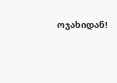ოჯახიდან!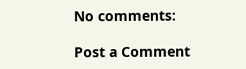No comments:

Post a Comment